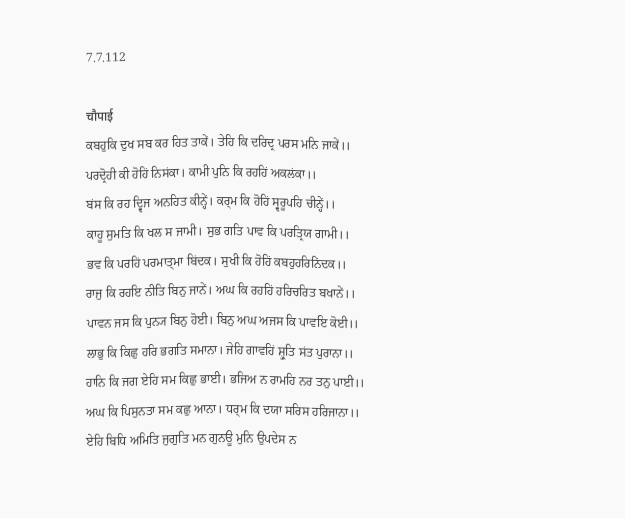7.7.112

चौपाई
ਕਬਹੁਕਿ ਦੁਖ ਸਬ ਕਰ ਹਿਤ ਤਾਕੇਂ। ਤੇਹਿ ਕਿ ਦਰਿਦ੍ਰ ਪਰਸ ਮਨਿ ਜਾਕੇਂ।।
ਪਰਦ੍ਰੋਹੀ ਕੀ ਹੋਹਿਂ ਨਿਸਂਕਾ। ਕਾਮੀ ਪੁਨਿ ਕਿ ਰਹਹਿਂ ਅਕਲਂਕਾ।।
ਬਂਸ ਕਿ ਰਹ ਦ੍ਵਿਜ ਅਨਹਿਤ ਕੀਨ੍ਹੇਂ। ਕਰ੍ਮ ਕਿ ਹੋਹਿਂ ਸ੍ਵਰੂਪਹਿ ਚੀਨ੍ਹੇਂ।।
ਕਾਹੂ ਸੁਮਤਿ ਕਿ ਖਲ ਸ ਜਾਮੀ। ਸੁਭ ਗਤਿ ਪਾਵ ਕਿ ਪਰਤ੍ਰਿਯ ਗਾਮੀ।।
ਭਵ ਕਿ ਪਰਹਿਂ ਪਰਮਾਤ੍ਮਾ ਬਿਂਦਕ। ਸੁਖੀ ਕਿ ਹੋਹਿਂ ਕਬਹੁਹਰਿਨਿਂਦਕ।।
ਰਾਜੁ ਕਿ ਰਹਇ ਨੀਤਿ ਬਿਨੁ ਜਾਨੇਂ। ਅਘ ਕਿ ਰਹਹਿਂ ਹਰਿਚਰਿਤ ਬਖਾਨੇਂ।।
ਪਾਵਨ ਜਸ ਕਿ ਪੁਨ੍ਯ ਬਿਨੁ ਹੋਈ। ਬਿਨੁ ਅਘ ਅਜਸ ਕਿ ਪਾਵਇ ਕੋਈ।।
ਲਾਭੁ ਕਿ ਕਿਛੁ ਹਰਿ ਭਗਤਿ ਸਮਾਨਾ। ਜੇਹਿ ਗਾਵਹਿਂ ਸ਼੍ਰੁਤਿ ਸਂਤ ਪੁਰਾਨਾ।।
ਹਾਨਿ ਕਿ ਜਗ ਏਹਿ ਸਮ ਕਿਛੁ ਭਾਈ। ਭਜਿਅ ਨ ਰਾਮਹਿ ਨਰ ਤਨੁ ਪਾਈ।।
ਅਘ ਕਿ ਪਿਸੁਨਤਾ ਸਮ ਕਛੁ ਆਨਾ। ਧਰ੍ਮ ਕਿ ਦਯਾ ਸਰਿਸ ਹਰਿਜਾਨਾ।।
ਏਹਿ ਬਿਧਿ ਅਮਿਤਿ ਜੁਗੁਤਿ ਮਨ ਗੁਨਊ ਮੁਨਿ ਉਪਦੇਸ ਨ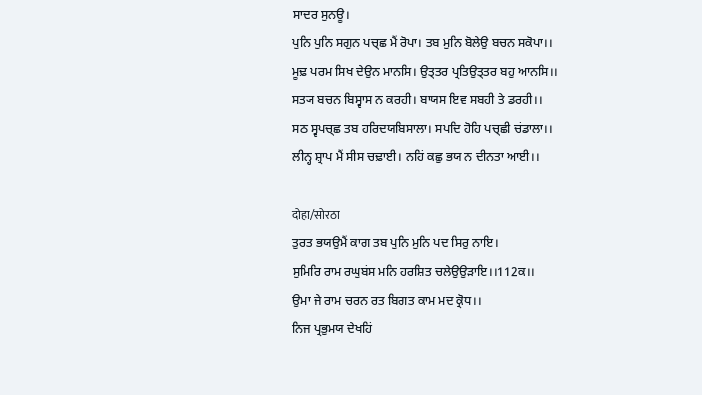ਸਾਦਰ ਸੁਨਊ।
ਪੁਨਿ ਪੁਨਿ ਸਗੁਨ ਪਚ੍ਛ ਮੈਂ ਰੋਪਾ। ਤਬ ਮੁਨਿ ਬੋਲੇਉ ਬਚਨ ਸਕੋਪਾ।।
ਮੂਢ਼ ਪਰਮ ਸਿਖ ਦੇਉਨ ਮਾਨਸਿ। ਉਤ੍ਤਰ ਪ੍ਰਤਿਉਤ੍ਤਰ ਬਹੁ ਆਨਸਿ।।
ਸਤ੍ਯ ਬਚਨ ਬਿਸ੍ਵਾਸ ਨ ਕਰਹੀ। ਬਾਯਸ ਇਵ ਸਬਹੀ ਤੇ ਡਰਹੀ।।
ਸਠ ਸ੍ਵਪਚ੍ਛ ਤਬ ਹਰਿਦਯਬਿਸਾਲਾ। ਸਪਦਿ ਹੋਹਿ ਪਚ੍ਛੀ ਚਂਡਾਲਾ।।
ਲੀਨ੍ਹ ਸ਼੍ਰਾਪ ਮੈਂ ਸੀਸ ਚਢ਼ਾਈ। ਨਹਿਂ ਕਛੁ ਭਯ ਨ ਦੀਨਤਾ ਆਈ।।

दोहा/सोरठा
ਤੁਰਤ ਭਯਉਮੈਂ ਕਾਗ ਤਬ ਪੁਨਿ ਮੁਨਿ ਪਦ ਸਿਰੁ ਨਾਇ।
ਸੁਮਿਰਿ ਰਾਮ ਰਘੁਬਂਸ ਮਨਿ ਹਰਸ਼ਿਤ ਚਲੇਉਉਡ਼ਾਇ।।112ਕ।।
ਉਮਾ ਜੇ ਰਾਮ ਚਰਨ ਰਤ ਬਿਗਤ ਕਾਮ ਮਦ ਕ੍ਰੋਧ।।
ਨਿਜ ਪ੍ਰਭੁਮਯ ਦੇਖਹਿਂ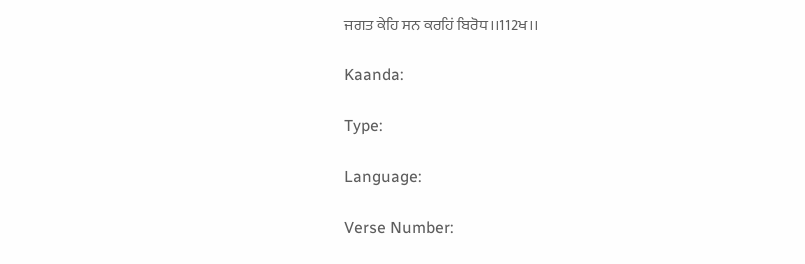ਜਗਤ ਕੇਹਿ ਸਨ ਕਰਹਿਂ ਬਿਰੋਧ।।112ਖ।।

Kaanda:

Type:

Language:

Verse Number: